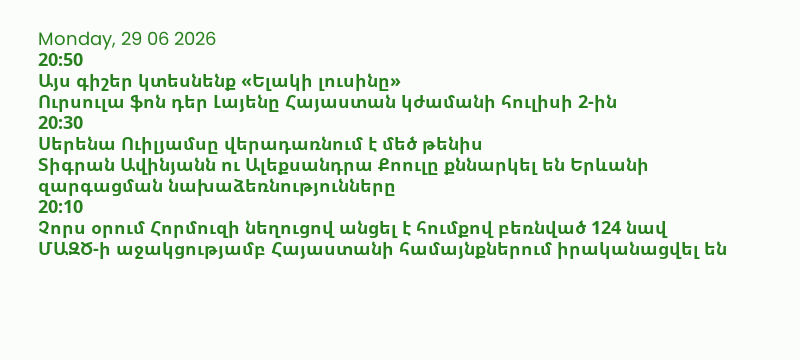Monday, 29 06 2026
20:50
Այս գիշեր կտեսնենք «Ելակի լուսինը»
Ուրսուլա ֆոն դեր Լայենը Հայաստան կժամանի հուլիսի 2-ին
20:30
Սերենա Ուիլյամսը վերադառնում է մեծ թենիս
Տիգրան Ավինյանն ու Ալեքսանդրա Քոուլը քննարկել են Երևանի զարգացման նախաձեռնությունները
20:10
Չորս օրում Հորմուզի նեղուցով անցել է հումքով բեռնված 124 նավ
ՄԱԶԾ-ի աջակցությամբ Հայաստանի համայնքներում իրականացվել են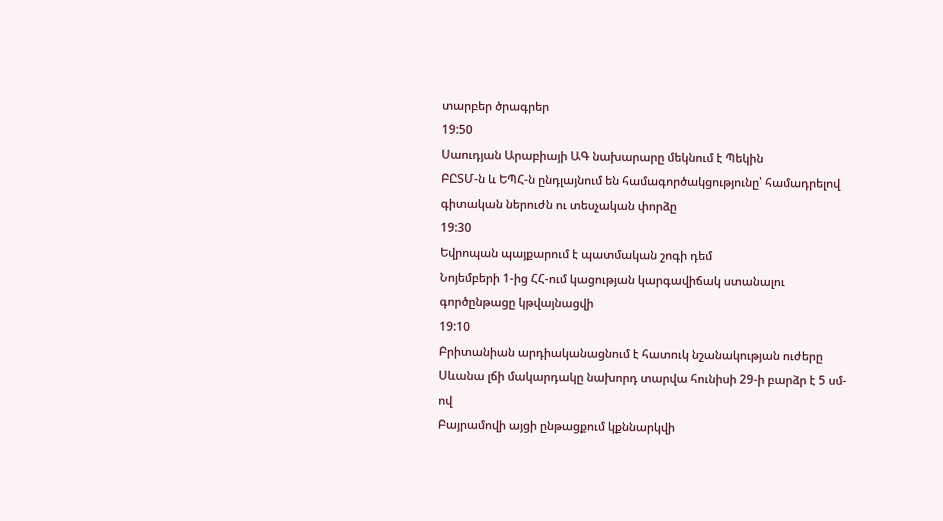տարբեր ծրագրեր
19:50
Սաուդյան Արաբիայի ԱԳ նախարարը մեկնում է Պեկին
ԲԸՏՄ-ն և ԵՊՀ-ն ընդլայնում են համագործակցությունը՝ համադրելով գիտական ներուժն ու տեսչական փորձը
19:30
Եվրոպան պայքարում է պատմական շոգի դեմ
Նոյեմբերի 1-ից ՀՀ-ում կացության կարգավիճակ ստանալու գործընթացը կթվայնացվի
19:10
Բրիտանիան արդիականացնում է հատուկ նշանակության ուժերը
Սևանա լճի մակարդակը նախորդ տարվա հունիսի 29-ի բարձր է 5 սմ-ով
Բայրամովի այցի ընթացքում կքննարկվի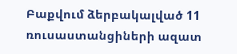Բաքվում ձերբակալված 11 ռուսաստանցիների ազատ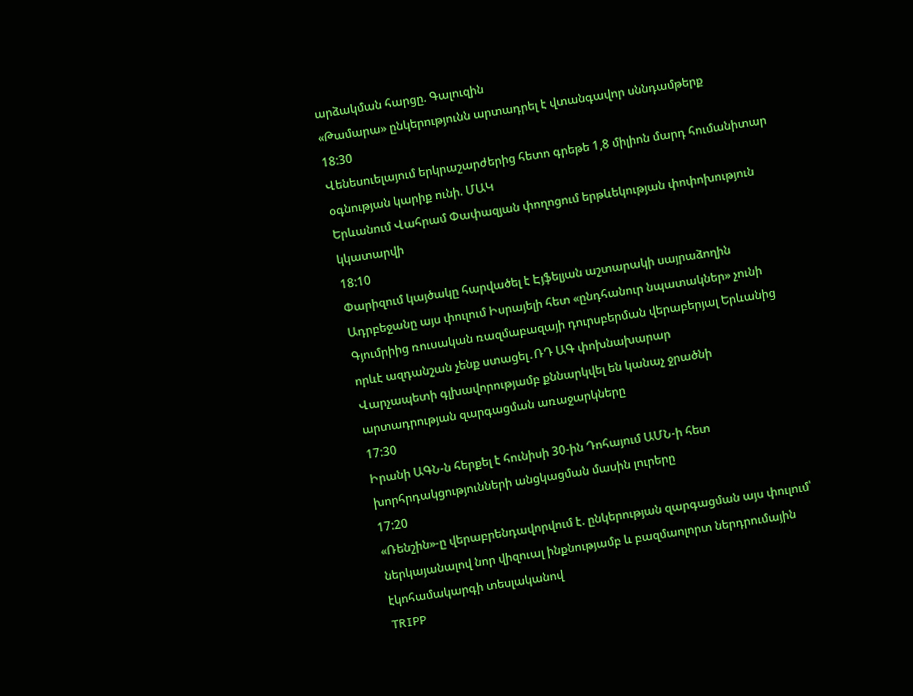արձակման հարցը. Գալուզին
«Թամարա» ընկերությունն արտադրել է վտանգավոր սննդամթերք
18:30
Վենեսուելայում երկրաշարժերից հետո գրեթե 1,8 միլիոն մարդ հումանիտար օգնության կարիք ունի. ՄԱԿ
Երևանում Վահրամ Փափազյան փողոցում երթևեկության փոփոխություն կկատարվի
18:10
Փարիզում կայծակը հարվածել է Էյֆելյան աշտարակի սայրաձողին
Ադրբեջանը այս փուլում Իսրայելի հետ «ընդհանուր նպատակներ» չունի
Գյումրիից ռուսական ռազմաբազայի դուրսբերման վերաբերյալ Երևանից որևէ ազդանշան չենք ստացել․ՌԴ ԱԳ փոխնախարար
Վարչապետի գլխավորությամբ քննարկվել են կանաչ ջրածնի արտադրության զարգացման առաջարկները
17:30
Իրանի ԱԳՆ-ն հերքել է հունիսի 30-ին Դոհայում ԱՄՆ-ի հետ խորհրդակցությունների անցկացման մասին լուրերը
17:20
«Ռենշին»-ը վերաբրենդավորվում է. ընկերության զարգացման այս փուլում՝ ներկայանալով նոր վիզուալ ինքնությամբ և բազմաոլորտ ներդրումային էկոհամակարգի տեսլականով
TRIPP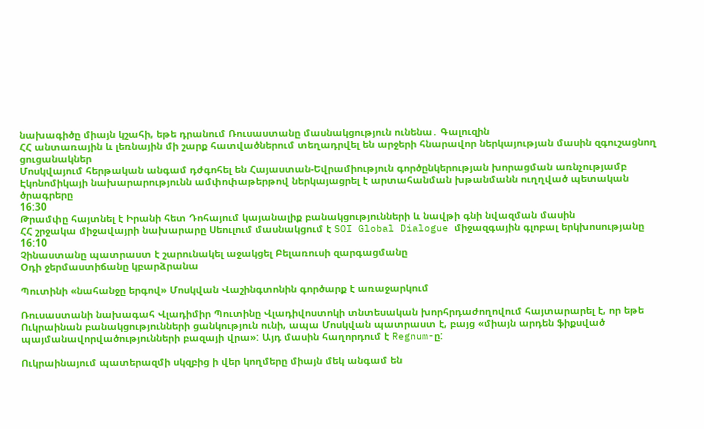նախագիծը միայն կշահի, եթե դրանում Ռուսաստանը մասնակցություն ունենա․ Գալուզին
ՀՀ անտառային և լեռնային մի շարք հատվածներում տեղադրվել են արջերի հնարավոր ներկայության մասին զգուշացնող ցուցանակներ
Մոսկվայում հերթական անգամ դժգոհել են Հայաստան-Եվրամիություն գործընկերության խորացման առնչությամբ
Էկոնոմիկայի նախարարությունն ամփոփաթերթով ներկայացրել է արտահանման խթանմանն ուղղված պետական ծրագրերը
16:30
Թրամփը հայտնել է Իրանի հետ Դոհայում կայանալիք բանակցությունների և նավթի գնի նվազման մասին
ՀՀ շրջակա միջավայրի նախարարը Սեուլում մասնակցում է SOI Global Dialogue միջազգային գլոբալ երկխոսությանը
16:10
Չինաստանը պատրաստ է շարունակել աջակցել Բելառուսի զարգացմանը
Օդի ջերմաստիճանը կբարձրանա

Պուտինի «նահանջը երգով» Մոսկվան Վաշինգտոնին գործարք է առաջարկում

Ռուսաստանի նախագահ Վլադիմիր Պուտինը Վլադիվոստոկի տնտեսական խորհրդաժողովում հայտարարել է, որ եթե Ուկրաինան բանակցությունների ցանկություն ունի, ապա Մոսկվան պատրաստ է, բայց «միայն արդեն ֆիքսված պայմանավորվածությունների բազայի վրա»: Այդ մասին հաղորդում է Regnum-ը:

Ուկրաինայում պատերազմի սկզբից ի վեր կողմերը միայն մեկ անգամ են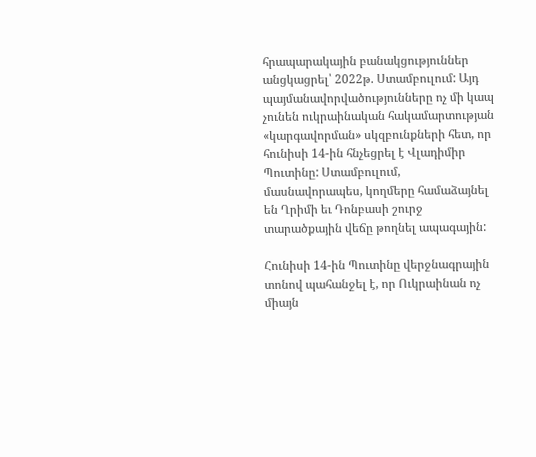հրապարակային բանակցություններ անցկացրել՝ 2022թ. Ստամբուլում: Այդ պայմանավորվածությունները ոչ մի կապ չունեն ուկրաինական հակամարտության «կարգավորման» սկզբունքների հետ, որ հունիսի 14-ին հնչեցրել է Վլադիմիր Պուտինը: Ստամբուլում, մասնավորապես, կողմերը համաձայնել են Ղրիմի եւ Դոնբասի շուրջ տարածքային վեճը թողնել ապագային:

Հունիսի 14-ին Պուտինը վերջնագրային տոնով պահանջել է, որ Ուկրաինան ոչ միայն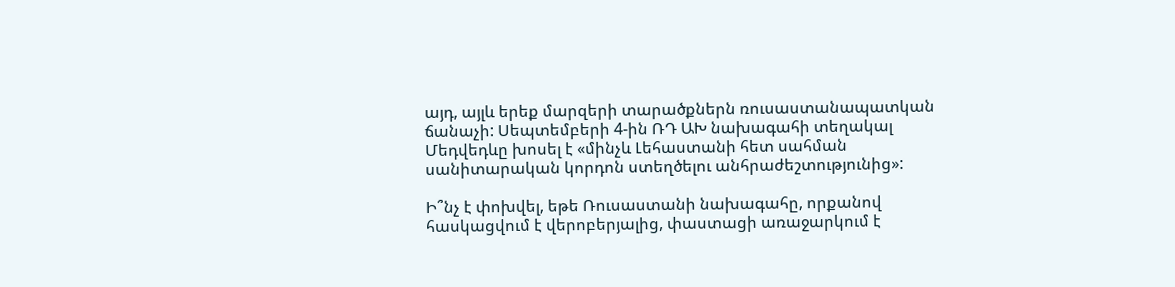այդ, այլև երեք մարզերի տարածքներն ռուսաստանապատկան ճանաչի: Սեպտեմբերի 4-ին ՌԴ ԱԽ նախագահի տեղակալ Մեդվեդևը խոսել է «մինչև Լեհաստանի հետ սահման սանիտարական կորդոն ստեղծելու անհրաժեշտությունից»:

Ի՞նչ է փոխվել, եթե Ռուսաստանի նախագահը, որքանով հասկացվում է վերոբերյալից, փաստացի առաջարկում է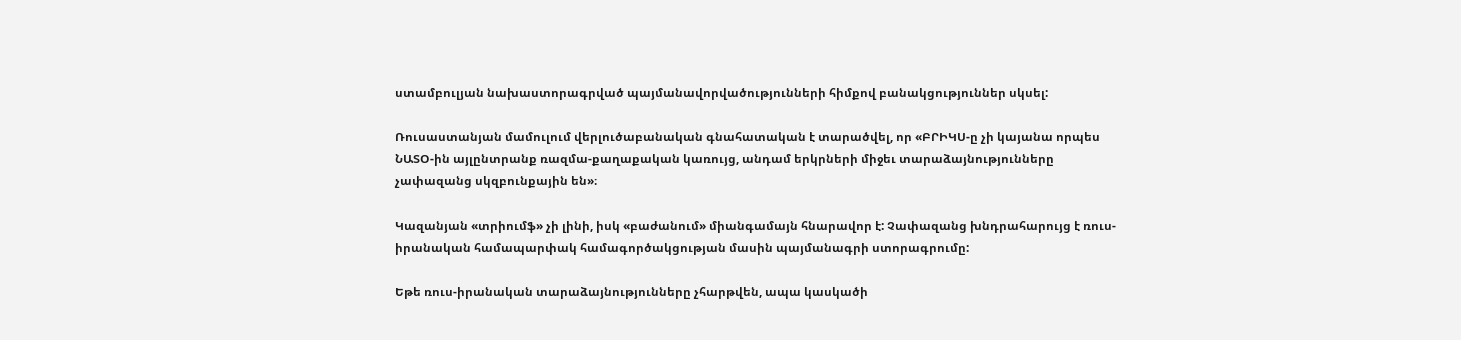ստամբուլյան նախաստորագրված պայմանավորվածությունների հիմքով բանակցություններ սկսել:

Ռուսաստանյան մամուլում վերլուծաբանական գնահատական է տարածվել, որ «ԲՐԻԿՍ-ը չի կայանա որպես ՆԱՏՕ-ին այլընտրանք ռազմա-քաղաքական կառույց, անդամ երկրների միջեւ տարաձայնությունները չափազանց սկզբունքային են»։

Կազանյան «տրիումֆ» չի լինի, իսկ «բաժանում» միանգամայն հնարավոր է: Չափազանց խնդրահարույց է ռուս-իրանական համապարփակ համագործակցության մասին պայմանագրի ստորագրումը:

Եթե ռուս-իրանական տարաձայնությունները չհարթվեն, ապա կասկածի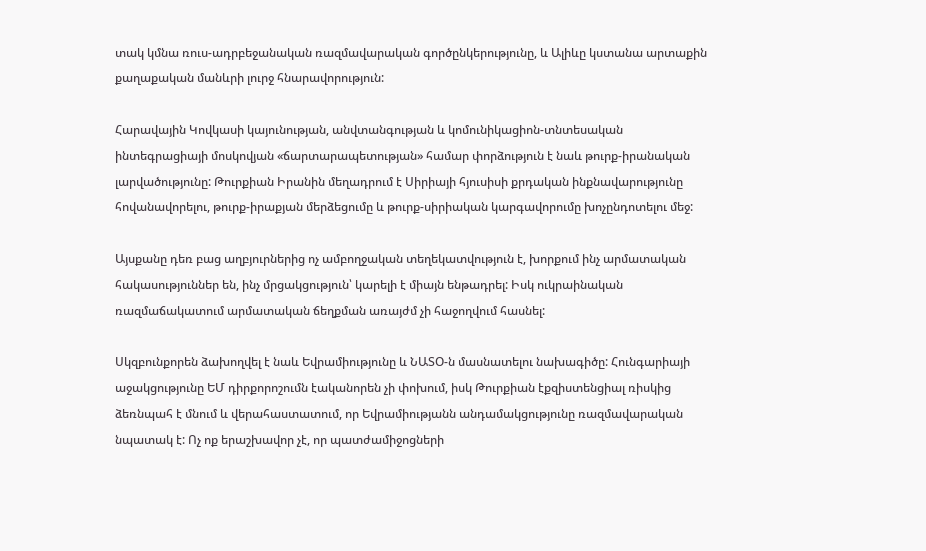տակ կմնա ռուս-ադրբեջանական ռազմավարական գործընկերությունը, և Ալիևը կստանա արտաքին քաղաքական մանևրի լուրջ հնարավորություն:

Հարավային Կովկասի կայունության, անվտանգության և կոմունիկացիոն-տնտեսական ինտեգրացիայի մոսկովյան «ճարտարապետության» համար փորձություն է նաև թուրք-իրանական լարվածությունը: Թուրքիան Իրանին մեղադրում է Սիրիայի հյուսիսի քրդական ինքնավարությունը հովանավորելու, թուրք-իրաքյան մերձեցումը և թուրք-սիրիական կարգավորումը խոչընդոտելու մեջ:

Այսքանը դեռ բաց աղբյուրներից ոչ ամբողջական տեղեկատվություն է, խորքում ինչ արմատական հակասություններ են, ինչ մրցակցություն՝ կարելի է միայն ենթադրել: Իսկ ուկրաինական ռազմաճակատում արմատական ճեղքման առայժմ չի հաջողվում հասնել:

Սկզբունքորեն ձախողվել է նաև Եվրամիությունը և ՆԱՏՕ-ն մասնատելու նախագիծը: Հունգարիայի աջակցությունը ԵՄ դիրքորոշումն էականորեն չի փոխում, իսկ Թուրքիան էքզիստենցիալ ռիսկից ձեռնպահ է մնում և վերահաստատում, որ Եվրամիությանն անդամակցությունը ռազմավարական նպատակ է: Ոչ ոք երաշխավոր չէ, որ պատժամիջոցների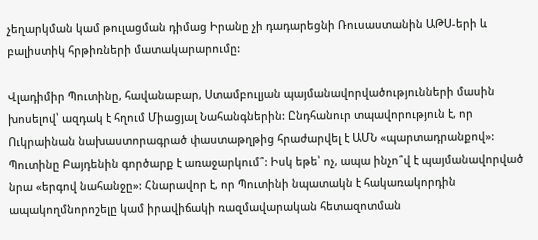չեղարկման կամ թուլացման դիմաց Իրանը չի դադարեցնի Ռուսաստանին ԱԹՍ-երի և բալիստիկ հրթիռների մատակարարումը:

Վլադիմիր Պուտինը, հավանաբար, Ստամբուլյան պայմանավորվածությունների մասին խոսելով՝ ազդակ է հղում Միացյալ Նահանգներին: Ընդհանուր տպավորություն է, որ Ուկրաինան նախաստորագրած փաստաթղթից հրաժարվել է ԱՄՆ «պարտադրանքով»: Պուտինը Բայդենին գործարք է առաջարկում՞: Իսկ եթե՝ ոչ, ապա ինչո՞վ է պայմանավորված նրա «երգով նահանջը»: Հնարավոր է, որ Պուտինի նպատակն է հակառակորդին ապակողմնորոշելը կամ իրավիճակի ռազմավարական հետազոտման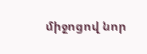միջոցով նոր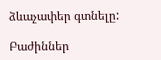ձևաչափեր գտնելը:

Բաժիններ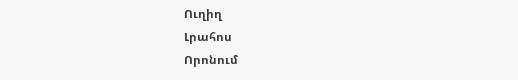Ուղիղ
Լրահոս
Որոնում